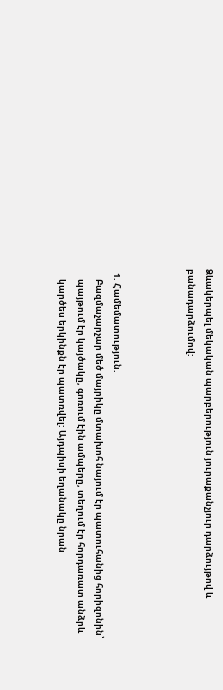Ձևակերպել մեկական պարբերություն յուրաքանչյուր դարձույթով և
բանադարձումով:



  1. Համեմատություն.
     Բազմաչարչար մեծ մայրիկը մտախոհ նայում էր պատուհանից հորիզոնին՝
     պայթում էր կայծակը, գոռում էին ամպերը, տեղում էր հորդառատ անձրև
     կարծես երկինքն էր պատռվել: Այդպիսի եղանակը նրան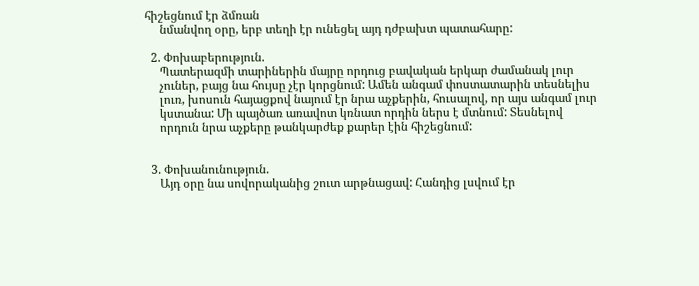հիշեցնում էր ձմռան
     նմանվող օրը, երբ տեղի էր ունեցել այդ դժբախտ պատահարը:

  2. Փոխաբերություն.
     Պատերազմի տարիներին մայրը որդուց բավական երկար ժամանակ լուր
     չուներ, բայց նա հույսը չէր կորցնում: Ամեն անգամ փոստատարին տեսնելիս
     լուռ, խոսուն հայացքով նայում էր նրա աչքերին, հուսալով, որ այս անգամ լուր
     կստանա: Մի պայծառ առավոտ կռնատ որդին ներս է մտնում: Տեսնելով
     որդուն նրա աչքերը թանկարժեք քարեր էին հիշեցնում:


  3. Փոխանունություն.
     Այդ օրը նա սովորականից շուտ արթնացավ: Հանդից լսվում էր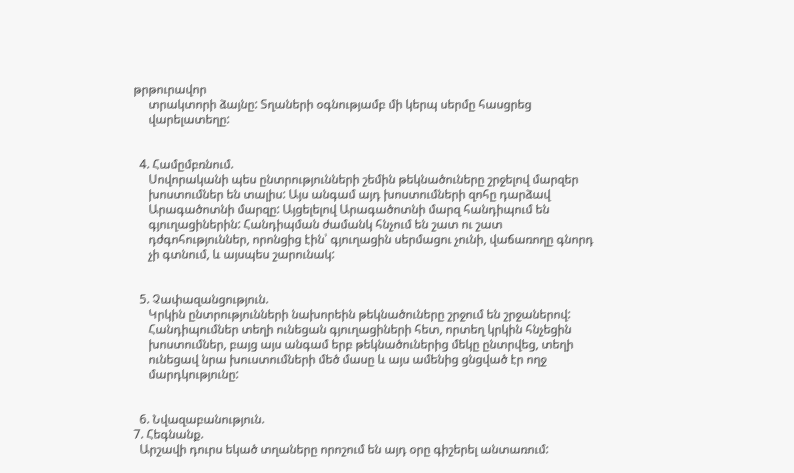թրթուրավոր
     տրակտորի ձայնը: Տղաների օգնությամբ մի կերպ սերմը հասցրեց
     վարելատեղը:


  4. Համըմբռնում.
     Սովորականի պես ընտրությունների շեմին թեկնածուները շրջելով մարզեր
     խոստումներ են տալիս: Այս անգամ այդ խոստումների զոհը դարձավ
     Արագածոտնի մարզը: Այցելելով Արագածոտնի մարզ հանդիպում են
     գյուղացիներին: Հանդիպման ժամանկ հնչում են շատ ու շատ
     դժգոհություններ, որոնցից էին՝ գյուղացին սերմացու չունի, վաճառողը գնորդ
     չի գտնում, և այսպես շարունակ:


  5. Չափազանցություն.
     Կրկին ընտրությունների նախորեին թեկնածուները շրջում են շրջաներով:
     Հանդիպումներ տեղի ունեցան գյուղացիների հետ, որտեղ կրկին հնչեցին
     խոստումներ, բայց այս անգամ երբ թեկնածուներից մեկը ընտրվեց, տեղի
     ունեցավ նրա խուստումների մեծ մասը և այս ամենից ցնցված էր ողջ
     մարդկությունը:


  6. Նվազաբանություն.
7. Հեգնանք.
  Արշավի դուրս եկած տղաները որոշում են այդ օրը գիշերել անտառում: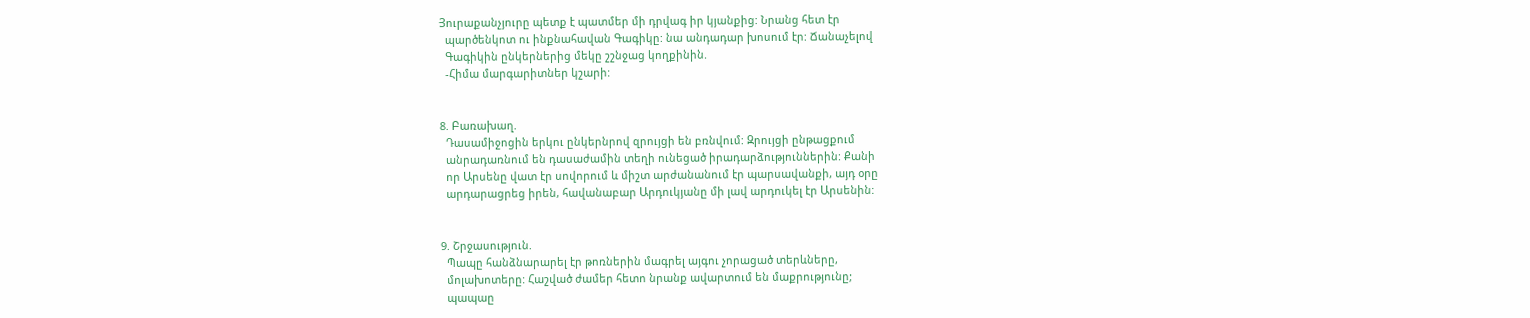Յուրաքանչյուրը պետք է պատմեր մի դրվագ իր կյանքից: Նրանց հետ էր
  պարծենկոտ ու ինքնահավան Գագիկը: նա անդադար խոսում էր: Ճանաչելով
  Գագիկին ընկերներից մեկը շշնջաց կողքինին.
  -Հիմա մարգարիտներ կշարի:


8. Բառախաղ.
  Դասամիջոցին երկու ընկերնրով զրույցի են բռնվում: Զրույցի ընթացքում
  անրադառնում են դասաժամին տեղի ունեցած իրադարձություններին: Քանի
  որ Արսենը վատ էր սովորում և միշտ արժանանում էր պարսավանքի, այդ օրը
  արդարացրեց իրեն, հավանաբար Արդուկյանը մի լավ արդուկել էր Արսենին:


9. Շրջասություն.
  Պապը հանձնարարել էր թոռներին մագրել այգու չորացած տերևները,
  մոլախոտերը: Հաշված ժամեր հետո նրանք ավարտում են մաքրությունը;
  պապաը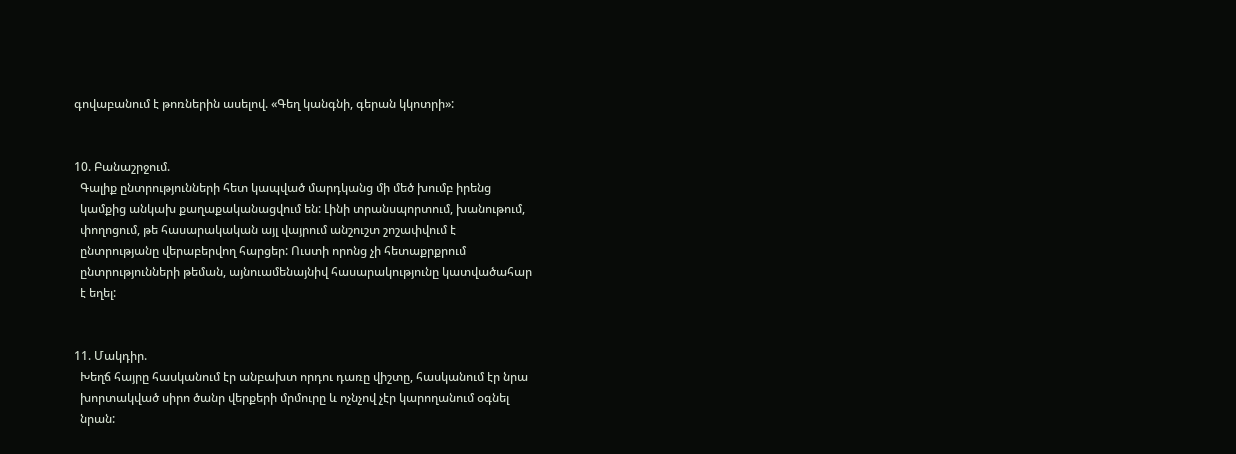գովաբանում է թոռներին ասելով. «Գեղ կանգնի, գերան կկոտրի»:


10. Բանաշրջում.
  Գալիք ընտրությունների հետ կապված մարդկանց մի մեծ խումբ իրենց
  կամքից անկախ քաղաքականացվում են: Լինի տրանսպորտում, խանութում,
  փողոցում, թե հասարակական այլ վայրում անշուշտ շոշափվում է
  ընտրությանը վերաբերվող հարցեր: Ուստի որոնց չի հետաքրքրում
  ընտրությունների թեման, այնուամենայնիվ հասարակությունը կատվածահար
  է եղել:


11. Մակդիր.
  Խեղճ հայրը հասկանում էր անբախտ որդու դառը վիշտը, հասկանում էր նրա
  խորտակված սիրո ծանր վերքերի մրմուրը և ոչնչով չէր կարողանում օգնել
  նրան: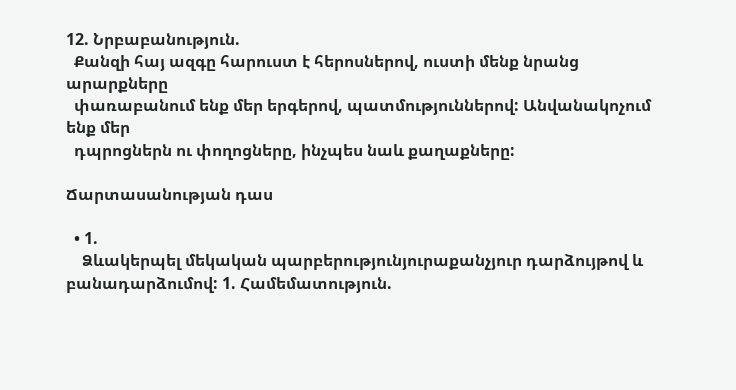12. Նրբաբանություն.
  Քանզի հայ ազգը հարուստ է հերոսներով, ուստի մենք նրանց արարքները
  փառաբանում ենք մեր երգերով, պատմություններով: Անվանակոչում ենք մեր
  դպրոցներն ու փողոցները, ինչպես նաև քաղաքները:

Ճարտասանության դաս

  • 1.
    Ձևակերպել մեկական պարբերությունյուրաքանչյուր դարձույթով և բանադարձումով: 1. Համեմատություն.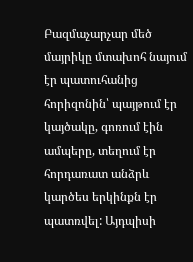Բազմաչարչար մեծ մայրիկը մտախոհ նայում էր պատուհանից հորիզոնին՝ պայթում էր կայծակը, գոռում էին ամպերը, տեղում էր հորդառատ անձրև կարծես երկինքն էր պատռվել: Այդպիսի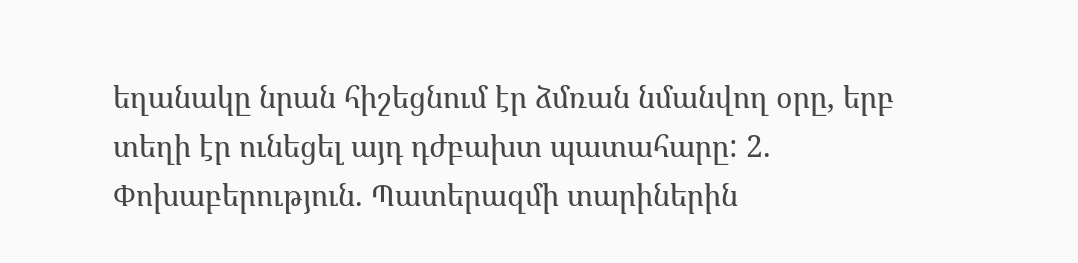եղանակը նրան հիշեցնում էր ձմռան նմանվող օրը, երբ տեղի էր ունեցել այդ դժբախտ պատահարը: 2. Փոխաբերություն. Պատերազմի տարիներին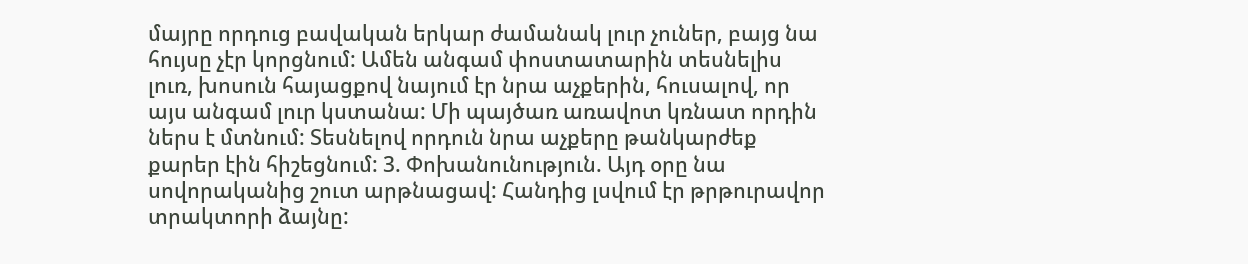մայրը որդուց բավական երկար ժամանակ լուր չուներ, բայց նա հույսը չէր կորցնում: Ամեն անգամ փոստատարին տեսնելիս լուռ, խոսուն հայացքով նայում էր նրա աչքերին, հուսալով, որ այս անգամ լուր կստանա: Մի պայծառ առավոտ կռնատ որդին ներս է մտնում: Տեսնելով որդուն նրա աչքերը թանկարժեք քարեր էին հիշեցնում: 3. Փոխանունություն. Այդ օրը նա սովորականից շուտ արթնացավ: Հանդից լսվում էր թրթուրավոր տրակտորի ձայնը: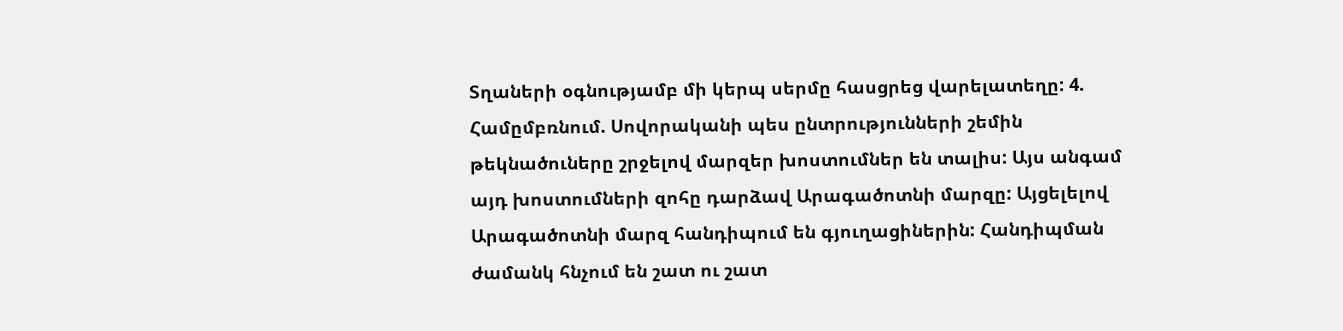Տղաների օգնությամբ մի կերպ սերմը հասցրեց վարելատեղը: 4. Համըմբռնում. Սովորականի պես ընտրությունների շեմին թեկնածուները շրջելով մարզեր խոստումներ են տալիս: Այս անգամ այդ խոստումների զոհը դարձավ Արագածոտնի մարզը: Այցելելով Արագածոտնի մարզ հանդիպում են գյուղացիներին: Հանդիպման ժամանկ հնչում են շատ ու շատ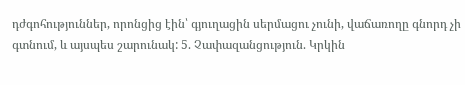դժգոհություններ, որոնցից էին՝ գյուղացին սերմացու չունի, վաճառողը գնորդ չի գտնում, և այսպես շարունակ: 5. Չափազանցություն. Կրկին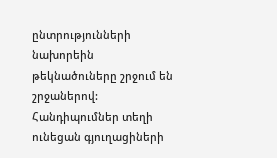ընտրությունների նախորեին թեկնածուները շրջում են շրջաներով: Հանդիպումներ տեղի ունեցան գյուղացիների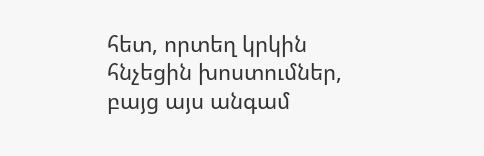հետ, որտեղ կրկին հնչեցին խոստումներ, բայց այս անգամ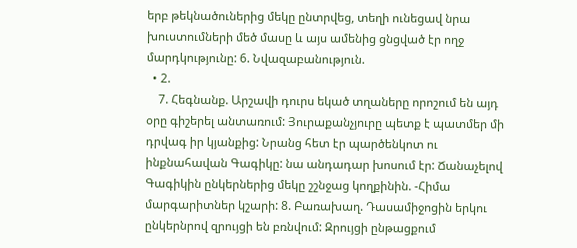երբ թեկնածուներից մեկը ընտրվեց, տեղի ունեցավ նրա խուստումների մեծ մասը և այս ամենից ցնցված էր ողջ մարդկությունը: 6. Նվազաբանություն.
  • 2.
    7. Հեգնանք. Արշավի դուրս եկած տղաները որոշում են այդ օրը գիշերել անտառում: Յուրաքանչյուրը պետք է պատմեր մի դրվագ իր կյանքից: Նրանց հետ էր պարծենկոտ ու ինքնահավան Գագիկը: նա անդադար խոսում էր: Ճանաչելով Գագիկին ընկերներից մեկը շշնջաց կողքինին. -Հիմա մարգարիտներ կշարի: 8. Բառախաղ. Դասամիջոցին երկու ընկերնրով զրույցի են բռնվում: Զրույցի ընթացքում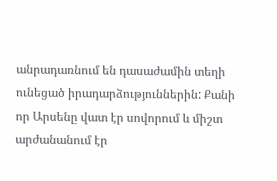անրադառնում են դասաժամին տեղի ունեցած իրադարձություններին: Քանի որ Արսենը վատ էր սովորում և միշտ արժանանում էր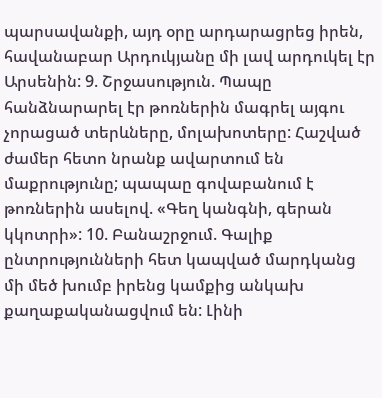պարսավանքի, այդ օրը արդարացրեց իրեն, հավանաբար Արդուկյանը մի լավ արդուկել էր Արսենին: 9. Շրջասություն. Պապը հանձնարարել էր թոռներին մագրել այգու չորացած տերևները, մոլախոտերը: Հաշված ժամեր հետո նրանք ավարտում են մաքրությունը; պապաը գովաբանում է թոռներին ասելով. «Գեղ կանգնի, գերան կկոտրի»: 10. Բանաշրջում. Գալիք ընտրությունների հետ կապված մարդկանց մի մեծ խումբ իրենց կամքից անկախ քաղաքականացվում են: Լինի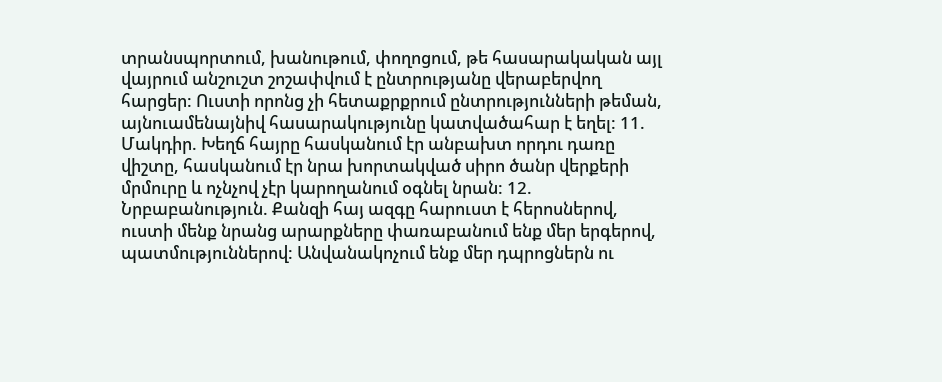տրանսպորտում, խանութում, փողոցում, թե հասարակական այլ վայրում անշուշտ շոշափվում է ընտրությանը վերաբերվող հարցեր: Ուստի որոնց չի հետաքրքրում ընտրությունների թեման, այնուամենայնիվ հասարակությունը կատվածահար է եղել: 11. Մակդիր. Խեղճ հայրը հասկանում էր անբախտ որդու դառը վիշտը, հասկանում էր նրա խորտակված սիրո ծանր վերքերի մրմուրը և ոչնչով չէր կարողանում օգնել նրան: 12. Նրբաբանություն. Քանզի հայ ազգը հարուստ է հերոսներով, ուստի մենք նրանց արարքները փառաբանում ենք մեր երգերով, պատմություններով: Անվանակոչում ենք մեր դպրոցներն ու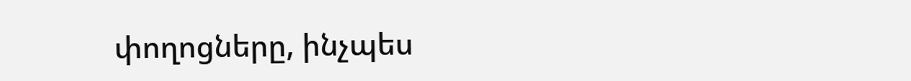փողոցները, ինչպես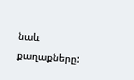նաև քաղաքները: